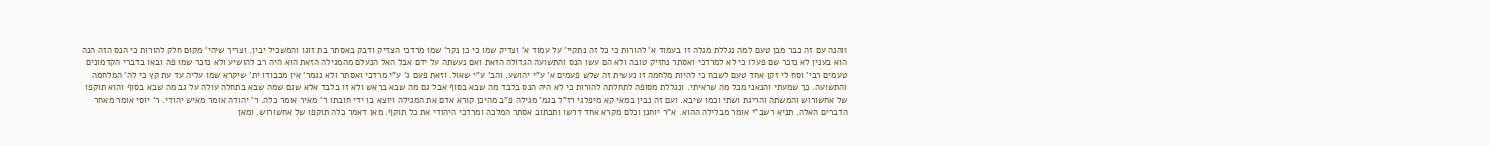1והנה עם זה כבר מבן טעם למה נגללת מגלה זו בעמוד א' להורות כי כל זה נתקיי' על עמוד א' וצדיק שמו כי כן נקר' שמו מרדכי הצדיק ודבק באסתר בת זוגו והמשכיל יבין. וצריך שיהי' מקום חלק להורות כי הנס הזה הנה הוא בענין לא נזכר שם פעלו כי לא למרדכי ואסתר נחזיק טובה ולא הם עשו הנס והתשועה הגדולה הזאת ואם נעשתה על ידם אבל האל הנעלם מהמגילה הזאת הוא היה רב להושיע ולא נזכר שמו פה ובאו בדברי הקדמונים טעמים רבי' וסח לי זקן אחד טעם לשבח כי להיות מלחמה זו נעשית זה שלש פעמים א' ע"י יהושע. והב' ע"י שאול. וזאת פעם ג' ע"י מרדכי ואסתר ולא נגמר' אין מכבודו ית' שיקרא שמו עליה עד עת קץ כי לה' המלחמה והתשועה. כך שמעתי והנאני מכל מה שראיתי. ונגללת מסופה לתחלתה להורות כי לא היה הנס בלבד מה שבא בסוף אבל גם מה שבא בראש ולא זו בלבד אלא שגם שמה שבא בתחלה עולה על גב מה שבא בסוף והוא תוקפו של אחשורוש והמשתה והריגת ושתי וכמו שיבא. ועם זה נבין במאי קא מיפלגי רז"ל בגמ' מגילה פ"ב מהיכן קורא אדם את המגילה ויוצא בו ידי חובתו ר' מאיר אומר כלה. ר' יהודה אומר מאיש יהודי. ר' יוסי אומר מאחר הדברים האלה. תניא רשב"י אומר מבלילה ההוא. א"ר יוחנן וכלם מקרא אחד דרשו ותכתוב אסתר המלכה ומרדכי היהודי את כל תוקף. מאן דאמר כלה תוקפו של אחשורוש. ומאן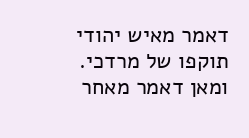דאמר מאיש יהודי תוקפו של מרדכי. ומאן דאמר מאחר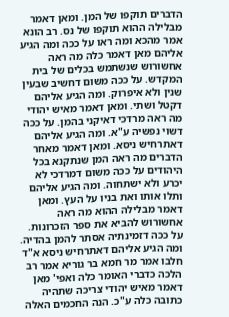הדברים תוקפו של המן. ומאן דאמר מבלילה ההוא תוקפו של נס. רב הונא אמר מהכא ומה ראו על ככה ומה הגיע אליהם מאן דאמר כלה מה ראה אחשורוש שנשתמש בכלים של בית המקדש. על ככה משום דחשיב שבעין שנין ולא איפרוק. ומה הגיע אליהם דקטל ושתי. ומאן דאמר מאיש יהודי מה ראה מרדכי דאיקני בהמן. על ככה דשוי נפשיה ע"א. ומה הגיע אליהם דאתרחיש ניסא. ומאן דאמר מאחר הדברים מה ראה המן שנתקנא בכל היהודים על ככה משום דמרדכי לא יכרע ולא ישתחוה. ומה הגיע אליהם ותלו אותו ואת בניו על העץ. ומאן דאמר מבלילה ההוא מה ראה אחשורוש להביא את ספר הזכרונות. על ככה דזמינתיה אסתר להמן בהדיה. ומה הגיע אליהם דאתרחיש ניסא א"ד חלבו אמר מר חמא בר גוריא אמר רב הלכה כדברי האומר כלה ואפי' מאן דאמר מאיש יהודי צריכה שתהיה כתובה כלה ע"כ. הנה החכמים האלה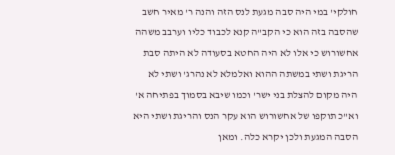חולקי' במי היה סבה מגעת לנס הזה והנה ר' מאיר חשב שהסבה בזה הוא כי הקב"ה קנא לכבוד כליו וערבב משהה אחשורוש כי אלו לא היה החטא בסעודה לא היתה סבת הריגת ושתי במשתה ההוא ואלמלא לא נהרג' ושתי לא היה מקום להצלת בני ישר' וכמו שיבא בסמוך בפתיחה א' וא"כ תוקפו של אחשורוש הוא עקר הנס והריגת ושתי היא הסבה המגעת ולכן יקרא כלה. ומאן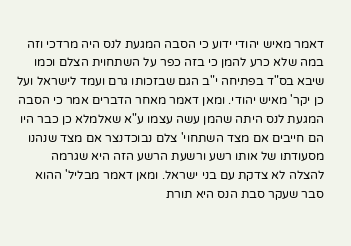דאמר מאיש יהודי ידוע כי הסבה המגעת לנס היה מרדכי וזה במה שלא כרע להמן כי בזה כפר על השתחוית הצלם וכמו שיבא בס"ד בפתיחה י"ב הגם שבזכותו גרם ועמד לישראל ועל כן יקר' מאיש יהודי. ומאן דאמר מאחר הדברים אמר כי הסבה המגעת לנס היתה שהמן עשה עצמו ע"א שאלמלא כן כבר היו הם חייבים אם מצד השתחוי' צלם נבוכדנצר אם מצד שנהנו מסעודתו של אותו רשע ורשעת הרשע הזה היא שגרמה להצלה לא צדקת עם בני ישראל. ומאן דאמר מבליל' ההוא סבר שעקר סבת הנס היא תורת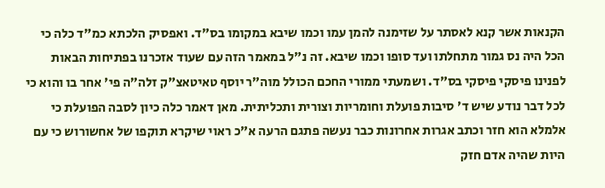הקנאות אשר קנא לאסתר על שזימנה להמן עמו וכמו שיבא במקומו בס"ד. ואפסיק הלכתא כמ"ד כלה כי הכל היה נס גמור מתחלתו ועד סופו וכמו שיבא. זה נ"ל במאמר הזה עם שעוד אזכרנו בפתיחות הבאות לפנינו פיסקי פיסקי בס"ד. ושמעתי ממורי החכם הכולל מוה"ר יוסף טאיטאצ"ק זלה"ה פי' אחר בו והוא כי לכל דבר נודע שיש ד' סיבות פועלת וחומריות וצורית ותכליתית. מאן דאמר כלה כיון לסבה הפועלת כי אלמלא הוא חזר וכתב אגרות אחרונות כבר נעשה פתגם הרעה א"כ ראוי שיקרא תוקפו של אחשורוש כי עם היות שהיה אדם חזק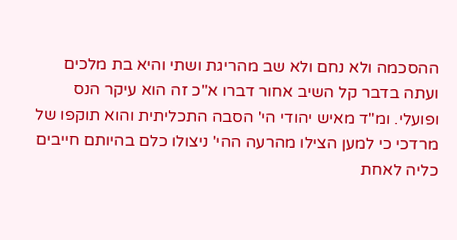ההסכמה ולא נחם ולא שב מהריגת ושתי והיא בת מלכים ועתה בדבר קל השיב אחור דברו א"כ זה הוא עיקר הנס ופועלי. ומ"ד מאיש יהודי הי' הסבה התכליתית והוא תוקפו של מרדכי כי למען הצילו מהרעה ההי' ניצולו כלם בהיותם חייבים כליה לאחת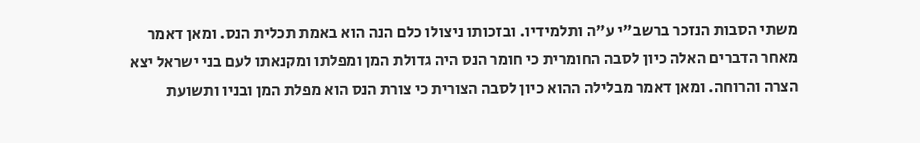משתי הסבות הנזכר ברשב"י ע"ה ותלמידיו. ובזכותו ניצולו כלם הנה הוא באמת תכלית הנס. ומאן דאמר מאחר הדברים האלה כיון לסבה החומרית כי חומר הנס היה גדולת המן ומפלתו ומקנאתו לעם בני ישראל יצא הצרה והרוחה. ומאן דאמר מבלילה ההוא כיון לסבה הצורית כי צורת הנס הוא מפלת המן ובניו ותשועת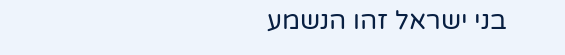בני ישראל זהו הנשמע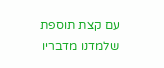עם קצת תוספת שלמדנו מדבריו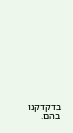בדקדקנו בהם.